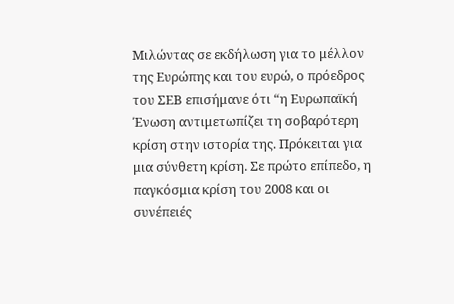Μιλώντας σε εκδήλωση για το μέλλον της Ευρώπης και του ευρώ, ο πρόεδρος του ΣΕΒ επισήμανε ότι “η Ευρωπαϊκή Ένωση αντιμετωπίζει τη σοβαρότερη κρίση στην ιστορία της. Πρόκειται για μια σύνθετη κρίση. Σε πρώτο επίπεδο, η παγκόσμια κρίση του 2008 και οι συνέπειές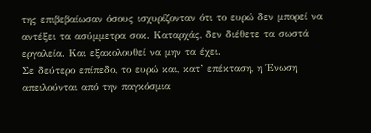της επιβεβαίωσαν όσους ισχυρίζονταν ότι το ευρώ δεν μπορεί να αντέξει τα ασύμμετρα σοκ. Καταρχάς, δεν διέθετε τα σωστά εργαλεία. Και εξακολουθεί να μην τα έχει.
Σε δεύτερο επίπεδο, το ευρώ και, κατ’ επέκταση, η Ένωση απειλούνται από την παγκόσμια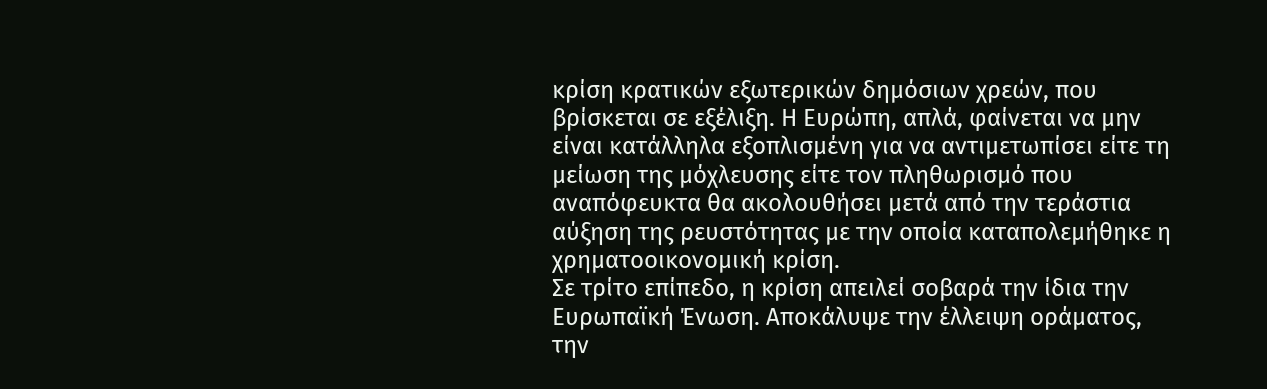κρίση κρατικών εξωτερικών δημόσιων χρεών, που βρίσκεται σε εξέλιξη. Η Ευρώπη, απλά, φαίνεται να μην είναι κατάλληλα εξοπλισμένη για να αντιμετωπίσει είτε τη μείωση της μόχλευσης είτε τον πληθωρισμό που αναπόφευκτα θα ακολουθήσει μετά από την τεράστια αύξηση της ρευστότητας με την οποία καταπολεμήθηκε η χρηματοοικονομική κρίση.
Σε τρίτο επίπεδο, η κρίση απειλεί σοβαρά την ίδια την Ευρωπαϊκή Ένωση. Αποκάλυψε την έλλειψη οράματος, την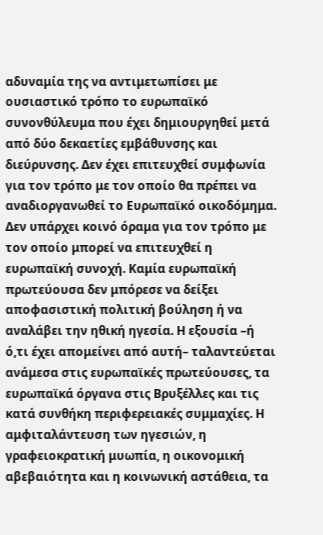αδυναμία της να αντιμετωπίσει με ουσιαστικό τρόπο το ευρωπαϊκό συνονθύλευμα που έχει δημιουργηθεί μετά από δύο δεκαετίες εμβάθυνσης και διεύρυνσης. Δεν έχει επιτευχθεί συμφωνία για τον τρόπο με τον οποίο θα πρέπει να αναδιοργανωθεί το Ευρωπαϊκό οικοδόμημα. Δεν υπάρχει κοινό όραμα για τον τρόπο με τον οποίο μπορεί να επιτευχθεί η ευρωπαϊκή συνοχή. Καμία ευρωπαϊκή πρωτεύουσα δεν μπόρεσε να δείξει αποφασιστική πολιτική βούληση ή να αναλάβει την ηθική ηγεσία. Η εξουσία –ή ό,τι έχει απομείνει από αυτή– ταλαντεύεται ανάμεσα στις ευρωπαϊκές πρωτεύουσες, τα ευρωπαϊκά όργανα στις Βρυξέλλες και τις κατά συνθήκη περιφερειακές συμμαχίες. Η αμφιταλάντευση των ηγεσιών, η γραφειοκρατική μυωπία, η οικονομική αβεβαιότητα και η κοινωνική αστάθεια, τα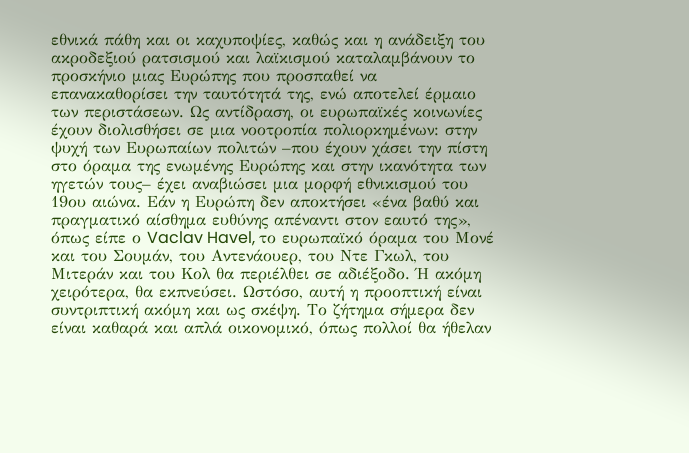εθνικά πάθη και οι καχυποψίες, καθώς και η ανάδειξη του ακροδεξιού ρατσισμού και λαϊκισμού καταλαμβάνουν το προσκήνιο μιας Ευρώπης που προσπαθεί να επανακαθορίσει την ταυτότητά της, ενώ αποτελεί έρμαιο των περιστάσεων. Ως αντίδραση, οι ευρωπαϊκές κοινωνίες έχουν διολισθήσει σε μια νοοτροπία πολιορκημένων: στην ψυχή των Ευρωπαίων πολιτών –που έχουν χάσει την πίστη στο όραμα της ενωμένης Ευρώπης και στην ικανότητα των ηγετών τους– έχει αναβιώσει μια μορφή εθνικισμού του 19ου αιώνα. Εάν η Ευρώπη δεν αποκτήσει «ένα βαθύ και πραγματικό αίσθημα ευθύνης απέναντι στον εαυτό της», όπως είπε ο Vaclav Havel, το ευρωπαϊκό όραμα του Μονέ και του Σουμάν, του Αντενάουερ, του Ντε Γκωλ, του Μιτεράν και του Κολ θα περιέλθει σε αδιέξοδο. Ή ακόμη χειρότερα, θα εκπνεύσει. Ωστόσο, αυτή η προοπτική είναι συντριπτική ακόμη και ως σκέψη. Το ζήτημα σήμερα δεν είναι καθαρά και απλά οικονομικό, όπως πολλοί θα ήθελαν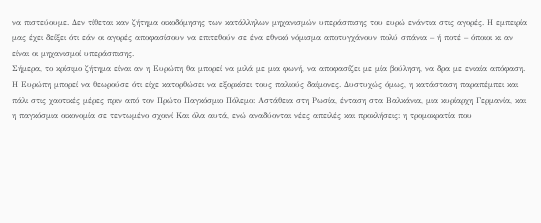να πιστεύουμε. Δεν τίθεται καν ζήτημα οικοδόμησης των κατάλληλων μηχανισμών υπεράσπισης του ευρώ ενάντια στις αγορές. Η εμπειρία μας έχει δείξει ότι εάν οι αγορές αποφασίσουν να επιτεθούν σε ένα εθνικό νόμισμα αποτυγχάνουν πολύ σπάνια – ή ποτέ – όποιοι κι αν είναι οι μηχανισμοί υπεράσπισης.
Σήμερα, το κρίσιμο ζήτημα είναι αν η Ευρώπη θα μπορεί να μιλά με μια φωνή, να αποφασίζει με μία βούληση, να δρα με ενιαία απόφαση.
Η Ευρώπη μπορεί να θεωρούσε ότι είχε κατορθώσει να εξορκίσει τους παλιούς δαίμονες. Δυστυχώς όμως, η κατάσταση παραπέμπει και πάλι στις χαοτικές μέρες πριν από τον Πρώτο Παγκόσμιο Πόλεμο: Αστάθεια στη Ρωσία, ένταση στα Βαλκάνια, μια κυρίαρχη Γερμανία, και η παγκόσμια οικονομία σε τεντωμένο σχοινί Και όλα αυτά, ενώ αναδύονται νέες απειλές και προκλήσεις: η τρομοκρατία που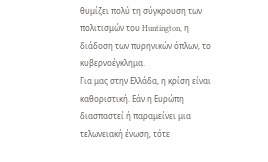θυμίζει πολύ τη σύγκρουση των πολιτισμών του Huntington, η διάδοση των πυρηνικών όπλων, το κυβερνοέγκλημα.
Για μας στην Ελλάδα, η κρίση είναι καθοριστική. Εάν η Ευρώπη διασπαστεί ή παραμείνει μια τελωνειακή ένωση, τότε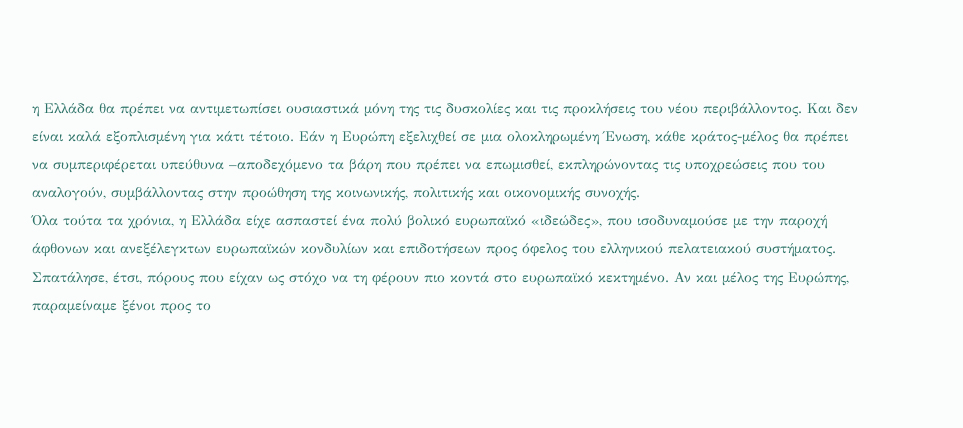η Ελλάδα θα πρέπει να αντιμετωπίσει ουσιαστικά μόνη της τις δυσκολίες και τις προκλήσεις του νέου περιβάλλοντος. Και δεν είναι καλά εξοπλισμένη για κάτι τέτοιο. Εάν η Ευρώπη εξελιχθεί σε μια ολοκληρωμένη Ένωση, κάθε κράτος-μέλος θα πρέπει να συμπεριφέρεται υπεύθυνα –αποδεχόμενο τα βάρη που πρέπει να επωμισθεί, εκπληρώνοντας τις υποχρεώσεις που του αναλογούν, συμβάλλοντας στην προώθηση της κοινωνικής, πολιτικής και οικονομικής συνοχής.
Όλα τούτα τα χρόνια, η Ελλάδα είχε ασπαστεί ένα πολύ βολικό ευρωπαϊκό «ιδεώδες», που ισοδυναμούσε με την παροχή άφθονων και ανεξέλεγκτων ευρωπαϊκών κονδυλίων και επιδοτήσεων προς όφελος του ελληνικού πελατειακού συστήματος. Σπατάλησε, έτσι, πόρους που είχαν ως στόχο να τη φέρουν πιο κοντά στο ευρωπαϊκό κεκτημένο. Αν και μέλος της Ευρώπης, παραμείναμε ξένοι προς το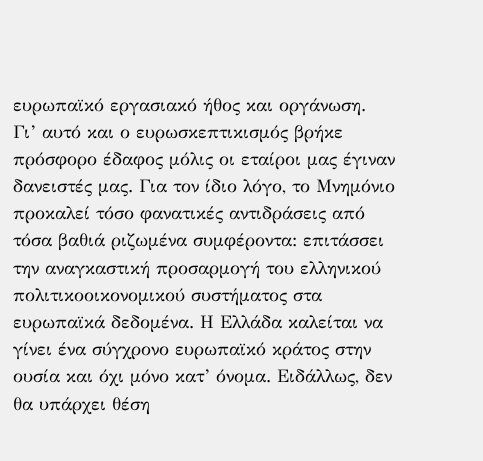ευρωπαϊκό εργασιακό ήθος και οργάνωση.
Γι’ αυτό και ο ευρωσκεπτικισμός βρήκε πρόσφορο έδαφος μόλις οι εταίροι μας έγιναν δανειστές μας. Για τον ίδιο λόγο, το Μνημόνιο προκαλεί τόσο φανατικές αντιδράσεις από τόσα βαθιά ριζωμένα συμφέροντα: επιτάσσει την αναγκαστική προσαρμογή του ελληνικού πολιτικοοικονομικού συστήματος στα ευρωπαϊκά δεδομένα. Η Ελλάδα καλείται να γίνει ένα σύγχρονο ευρωπαϊκό κράτος στην ουσία και όχι μόνο κατ’ όνομα. Ειδάλλως, δεν θα υπάρχει θέση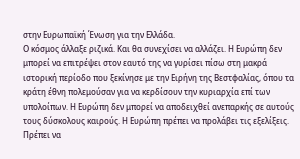στην Ευρωπαϊκή Ένωση για την Ελλάδα.
Ο κόσμος άλλαξε ριζικά. Και θα συνεχίσει να αλλάζει. Η Ευρώπη δεν μπορεί να επιτρέψει στον εαυτό της να γυρίσει πίσω στη μακρά ιστορική περίοδο που ξεκίνησε με την Ειρήνη της Βεστφαλίας, όπου τα κράτη έθνη πολεμούσαν για να κερδίσουν την κυριαρχία επί των υπολοίπων. Η Ευρώπη δεν μπορεί να αποδειχθεί ανεπαρκής σε αυτούς τους δύσκολους καιρούς. Η Ευρώπη πρέπει να προλάβει τις εξελίξεις. Πρέπει να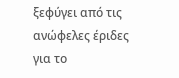ξεφύγει από τις ανώφελες έριδες για το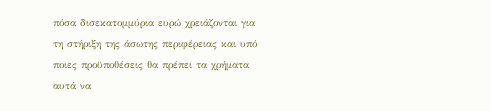πόσα δισεκατομμύρια ευρώ χρειάζονται για τη στήριξη της άσωτης περιφέρειας και υπό ποιες προϋποθέσεις θα πρέπει τα χρήματα αυτά να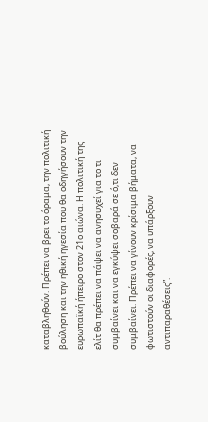καταβληθούν. Πρέπει να βρει το όραμα, την πολιτική βούληση και την ηθική ηγεσία που θα οδηγήσουν την ευρωπαϊκή ήπειρο στον 21ο αιώνα. Η πολιτική της ελίτ θα πρέπει να πάψει να ανησυχεί για το τι συμβαίνει και να εγκύψει σοβαρά σε ό,τι δεν συμβαίνει. Πρέπει να γίνουν κρίσιμα βήματα, να φωτιστούν οι διαφορές, να υπάρξουν αντιπαραθέσεις”.